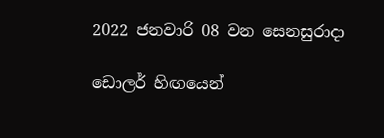2022 ජනවාරි 08 වන සෙනසුරාදා

ඩොලර් හිඟයෙන්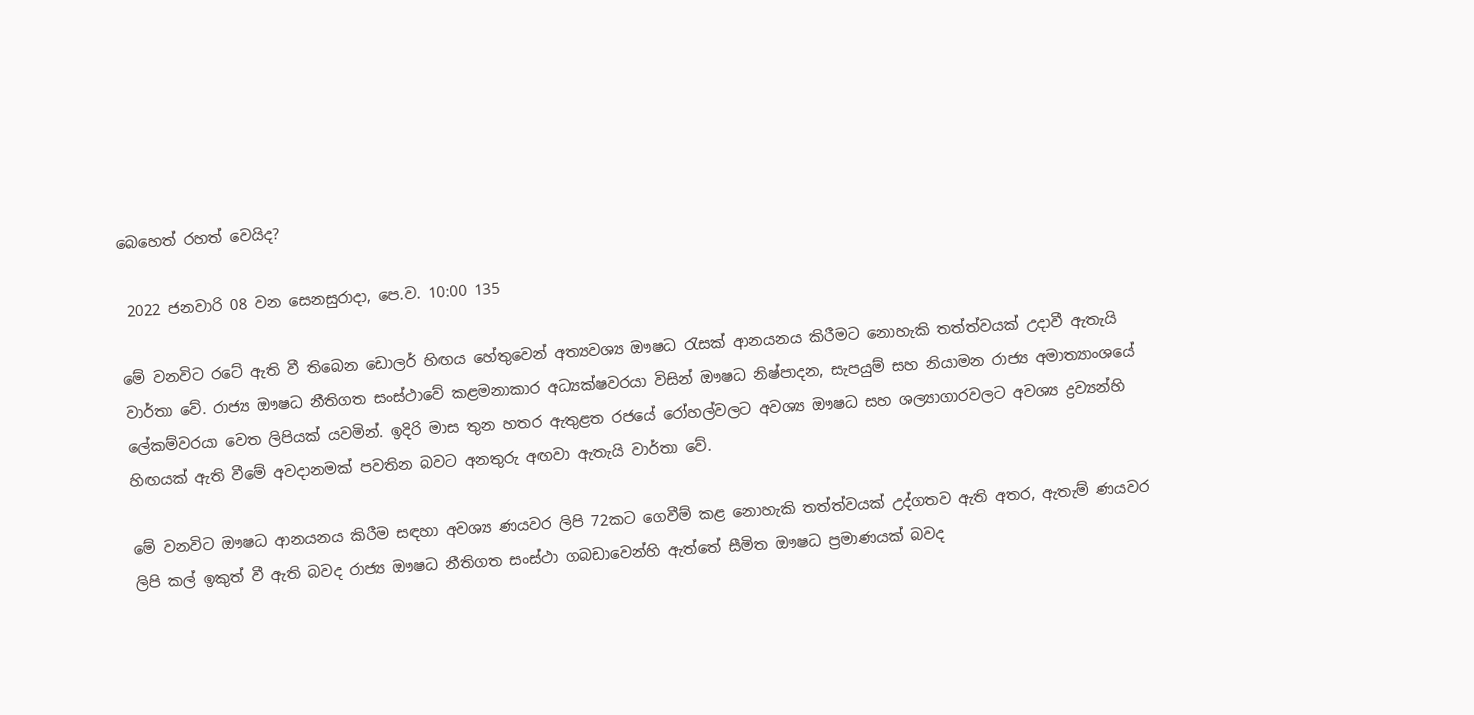බෙහෙත් රහත් වෙයිද?

 2022 ජනවාරි 08 වන සෙනසුරාදා, පෙ.ව. 10:00 135

මේ වනවිට රටේ ඇති වී තිබෙන ඩොලර් හිඟය හේතුවෙන් අත්‍යවශ්‍ය ඖෂධ රැසක් ආනයනය කිරීමට නොහැකි තත්ත්වයක් උදාවී ඇතැයි වාර්තා වේ. රාජ්‍ය ඖෂධ නීතිගත සංස්ථාවේ කළමනාකාර අධ්‍යක්ෂවරයා විසින් ඖෂධ නිෂ්පාදන, සැපයුම් සහ නියාමන රාජ්‍ය අමාත්‍යාංශයේ ලේකම්වරයා වෙත ලිපියක් යවමින්. ඉදිරි මාස තුන හතර ඇතුළත රජයේ රෝහල්වලට අවශ්‍ය ඖෂධ සහ ශල්‍යාගාරවලට අවශ්‍ය ද්‍රව්‍යන්හි හිඟයක් ඇති වීමේ අවදානමක් පවතින බවට අනතුරු අඟවා ඇතැයි වාර්තා වේ.

මේ වනවිට ඖෂධ ආනයනය කිරීම සඳහා අවශ්‍ය ණයවර ලිපි 72කට ගෙවීම් කළ නොහැකි තත්ත්වයක් උද්ගතව ඇති අතර, ඇතැම් ණයවර ලිපි කල් ඉකුත් වී ඇති බවද රාජ්‍ය ඖෂධ නීතිගත සංස්ථා ගබඩාවෙන්හි ඇත්තේ සීමිත ඖෂධ ප්‍රමාණයක් බවද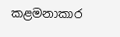කළමනාකාර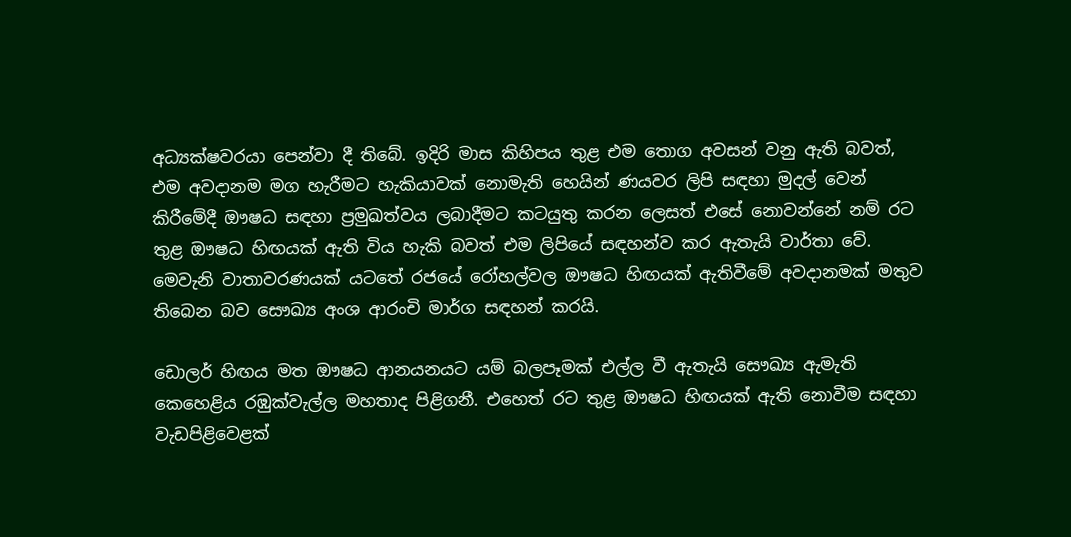අධ්‍යක්ෂවරයා පෙන්වා දී තිබේ. ඉදිරි මාස කිහිපය තුළ එම තොග අවසන් වනු ඇති බවත්, එම අවදානම මග හැරීමට හැකියාවක් නොමැති හෙයින් ණයවර ලිපි සඳහා මුදල් වෙන් කිරීමේදී ඖෂධ සඳහා ප්‍රමුඛත්වය ලබාදීමට කටයුතු කරන ලෙසත් එසේ නොවන්නේ නම් රට තුළ ඖෂධ හිඟයක් ඇති විය හැකි බවත් එම ලිපියේ සඳහන්ව කර ඇතැයි වාර්තා වේ. මෙවැනි වාතාවරණයක් යටතේ රජයේ රෝහල්වල ඖෂධ හිඟයක් ඇතිවීමේ අවදානමක් මතුව තිබෙන බව සෞඛ්‍ය අංශ ආරංචි මාර්ග සඳහන් කරයි.

ඩොලර් හිඟය මත ඖෂධ ආනයනයට යම් බලපෑමක් එල්ල වී ඇතැයි සෞඛ්‍ය ඇමැති කෙහෙළිය රඹුක්වැල්ල මහතාද පිළිගනී. එහෙත් රට තුළ ඖෂධ හිඟයක් ඇති නොවීම සඳහා වැඩපිළිවෙළක්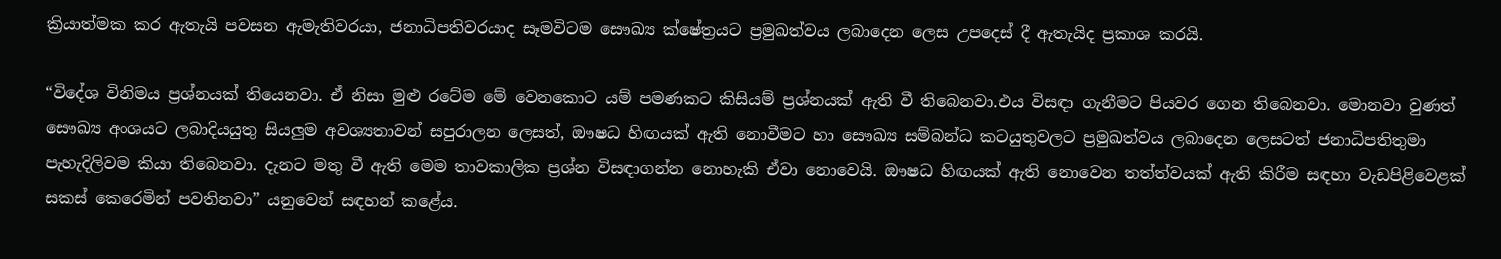ක්‍රියාත්මක කර ඇතැයි පවසන ඇමැතිවරයා, ජනාධිපතිවරයාද සෑමවිටම සෞඛ්‍ය ක්ෂේත්‍රයට ප්‍රමුඛත්වය ලබාදෙන ලෙස උපදෙස් දී ඇතැයිද ප්‍රකාශ කරයි.

“විදේශ විනිමය ප්‍රශ්නයක් තියෙනවා. ඒ නිසා මුළු රටේම මේ වෙනකොට යම් පමණකට කිසියම් ප්‍රශ්නයක් ඇති වී තිබෙනවා.එය විසඳා ගැනීමට පියවර ගෙන තිබෙනවා. මොනවා වුණත් සෞඛ්‍ය අංශයට ලබාදියයුතු සියලුම අවශ්‍යතාවන් සපුරාලන ලෙසත්, ඖෂධ හිඟයක් ඇති නොවීමට හා සෞඛ්‍ය සම්බන්ධ කටයුතුවලට ප්‍රමුඛත්වය ලබාදෙන ලෙසටත් ජනාධිපතිතුමා පැහැදිලිවම කියා තිබෙනවා. දැනට මතු වී ඇති මෙම තාවකාලික ප්‍රශ්න විසඳාගන්න නොහැකි ඒවා නොවෙයි. ඖෂධ හිඟයක් ඇති නොවෙන තත්ත්වයක් ඇති කිරීම සඳහා වැඩපිළිවෙළක් සකස් කෙරෙමින් පවතිනවා” යනුවෙන් සඳහන් කළේය.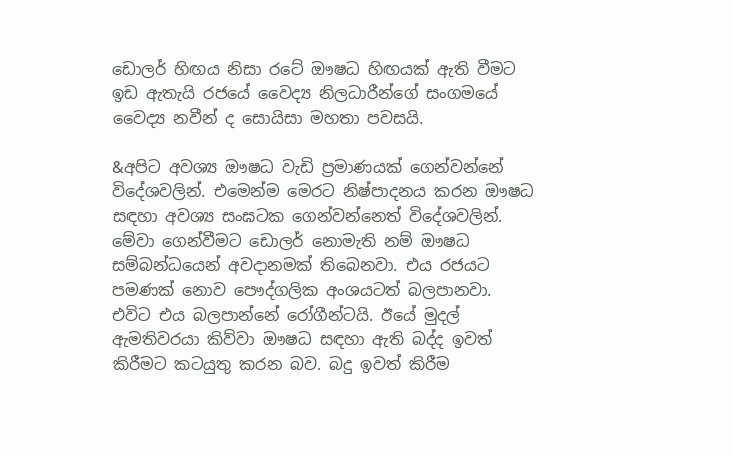ඩොලර් හිඟය නිසා රටේ ඖෂධ හිඟයක් ඇති වීමට ඉඩ ඇතැයි රජයේ වෛද්‍ය නිලධාරීන්ගේ සංගමයේ වෛද්‍ය නවීන් ද සොයිසා මහතා පවසයි.

&අපිට අවශ්‍ය ඖෂධ වැඩි ප්‍රමාණයක් ගෙන්වන්නේ විදේශවලින්. එමෙන්ම මෙරට නිෂ්පාදනය කරන ඖෂධ සඳහා අවශ්‍ය සංඝටක ගෙන්වන්නෙත් විදේශවලින්. මේවා ගෙන්වීමට ඩොලර් නොමැති නම් ඖෂධ සම්බන්ධයෙන් අවදානමක් තිබෙනවා. එය රජයට පමණක් නොව පෞද්ගලික අංශයටත් බලපානවා. එවිට එය බලපාන්නේ රෝගීන්ටයි. ඊයේ මුදල් ඇමතිවරයා කිව්වා ඖෂධ සඳහා ඇති බද්ද ඉවත් කිරීමට කටයුතු කරන බව. බදු ඉවත් කිරීම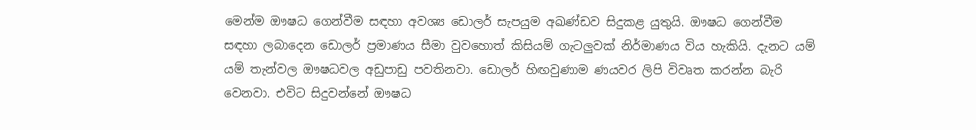මෙන්ම ඖෂධ ගෙන්වීම සඳහා අවශ්‍ය ඩොලර් සැපයුම අඛණ්ඩව සිදුකළ යුතුයි. ඖෂධ ගෙන්වීම සඳහා ලබාදෙන ඩොලර් ප්‍රමාණය සීමා වුවහොත් කිසියම් ගැටලුවක් නිර්මාණය විය හැකියි. දැනට යම් යම් තැන්වල ඖෂධවල අඩුපාඩු පවතිනවා. ඩොලර් හිඟවුණාම ණයවර ලිපි විවෘත කරන්න බැරි වෙනවා. එවිට සිදුවන්නේ ඖෂධ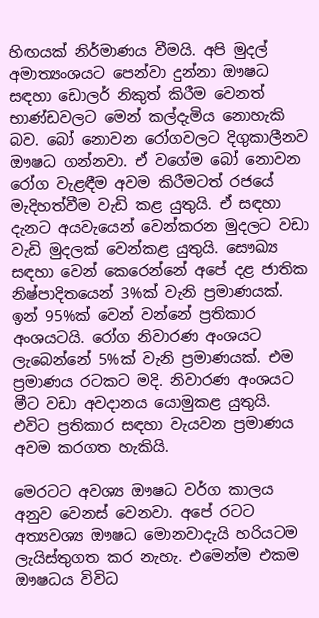හිඟයක් නිර්මාණය වීමයි. අපි මුදල් අමාත්‍යංශයට පෙන්වා දුන්නා ඖෂධ සඳහා ඩොලර් නිකුත් කිරීම වෙනත් භාණ්ඩවලට මෙන් කල්දැමිය නොහැකි බව. බෝ නොවන රෝගවලට දිගුකාලීනව ඖෂධ ගන්නවා. ඒ වගේම බෝ නොවන රෝග වැළඳීම අවම කිරීමටත් රජයේ මැදිහත්වීම වැඩි කළ යුතුයි. ඒ සඳහා දැනට අයවැයෙන් වෙන්කරන මුදලට වඩා වැඩි මුදලක් වෙන්කළ යුතුයි. සෞඛ්‍ය සඳහා වෙන් කෙරෙන්නේ අපේ දළ ජාතික නිෂ්පාදිතයෙන් 3%ක් වැනි ප්‍රමාණයක්. ඉන් 95%ක් වෙන් වන්නේ ප්‍රතිකාර අංශයටයි. රෝග නිවාරණ අංශයට ලැබෙන්නේ 5%ක් වැනි ප්‍රමාණයක්. එම ප්‍රමාණය රටකට මදි. නිවාරණ අංශයට මීට වඩා අවදානය යොමුකළ යුතුයි. එවිට ප්‍රතිකාර සඳහා වැයවන ප්‍රමාණය අවම කරගත හැකියි.

මෙරටට අවශ්‍ය ඖෂධ වර්ග කාලය අනුව වෙනස් වෙනවා. අපේ රටට අත්‍යවශ්‍ය ඖෂධ මොනවාදැයි හරියටම ලැයිස්තුගත කර නැහැ. එමෙන්ම එකම ඖෂධය විවිධ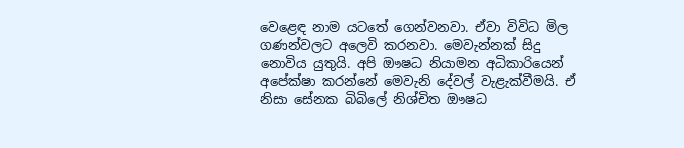වෙළෙඳ නාම යටතේ ගෙන්වනවා. ඒවා විවිධ මිල ගණන්වලට අලෙවි කරනවා. මෙවැන්නක් සිදු නොවිය යුතුයි. අපි ඖෂධ නියාමන අධිකාරියෙන් අපේක්ෂා කරන්නේ මෙවැනි දේවල් වැළැක්වීමයි. ඒ නිසා සේනක බිබිලේ නිශ්චිත ඖෂධ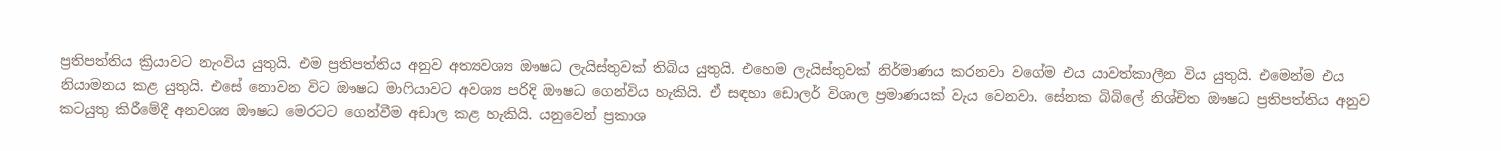ප්‍රතිපත්තිය ක්‍රියාවට නැංවිය යුතුයි. එම ප්‍රතිපත්තිය අනුව අත්‍යවශ්‍ය ඖෂධ ලැයිස්තුවක් තිබිය යුතුයි. එහෙම ලැයිස්තුවක් නිර්මාණය කරනවා වගේම එය යාවත්කාලීන විය යුතුයි. එමෙන්ම එය නියාමනය කළ යුතුයි. එසේ නොවන විට ඖෂධ මාෆියාවට අවශ්‍ය පරිදි ඖෂධ ගෙන්විය හැකියි. ඒ සඳහා ඩොලර් විශාල ප්‍රමාණයක් වැය වෙනවා. සේනක බිබිලේ නිශ්චිත ඖෂධ ප්‍රතිපත්තිය අනුව කටයුතු කිරීමේදී අනවශ්‍ය ඖෂධ මෙරටට ගෙන්වීම අඩාල කළ හැකියි. යනුවෙන් ප්‍රකාශ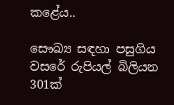කළේය..

සෞඛ්‍ය සඳහා පසුගිය වසරේ රුපියල් බිලියන 301ක්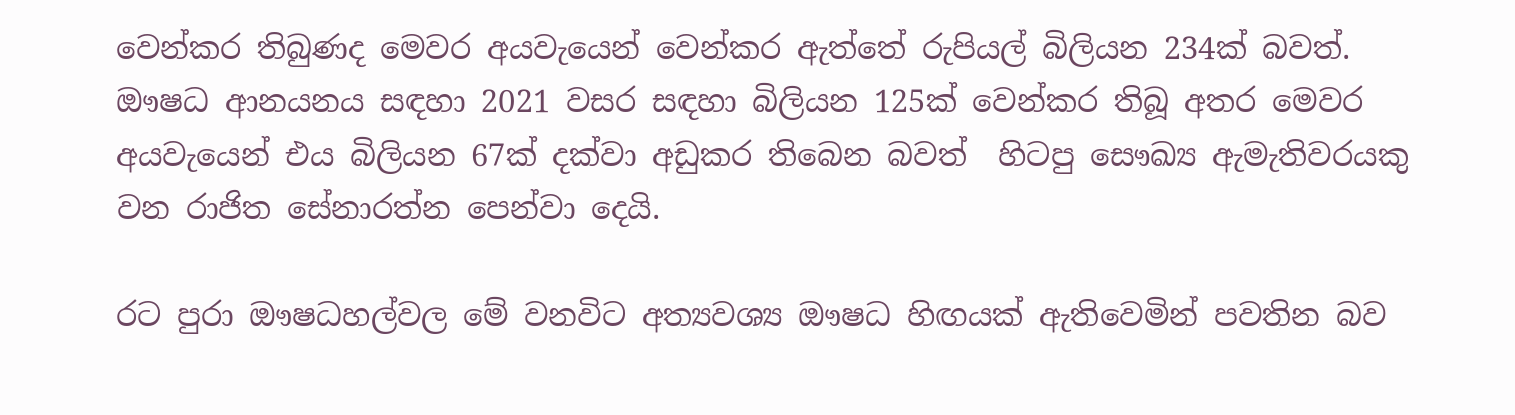වෙන්කර තිබුණද මෙවර අයවැයෙන් වෙන්කර ඇත්තේ රුපියල් බිලියන 234ක් බවත්. ඖෂධ ආනයනය සඳහා 2021 වසර සඳහා බිලියන 125ක් වෙන්කර තිබූ අතර මෙවර අයවැයෙන් එය බිලියන 67ක් දක්වා අඩුකර තිබෙන බවත්  හිටපු සෞඛ්‍ය ඇමැතිවරයකු වන රාජිත සේනාරත්න පෙන්වා දෙයි.

රට පුරා ඖෂධහල්වල මේ වනවිට අත්‍යවශ්‍ය ඖෂධ හිඟයක් ඇතිවෙමින් පවතින බව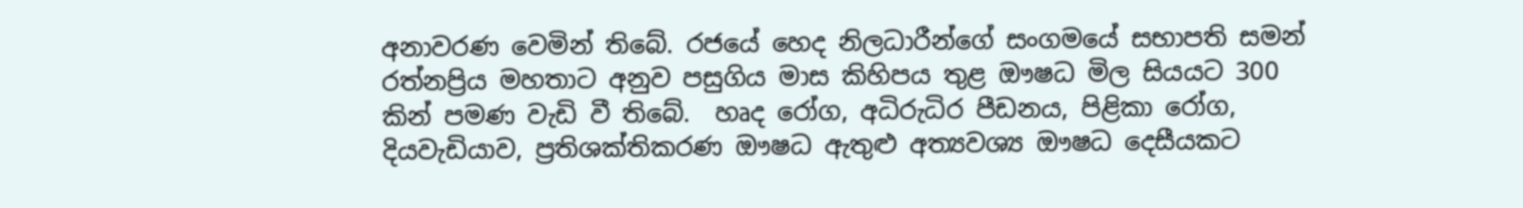අනාවරණ වෙමින් තිබේ. රජයේ හෙද නිලධාරීන්ගේ සංගමයේ සභාපති සමන් රත්නප්‍රිය මහතාට අනුව පසුගිය මාස කිහිපය තුළ ඖෂධ මිල සියයට 300 කින් පමණ වැඩි වී තිබේ.  හෘද රෝග, අධිරුධිර පීඩනය, පිළිකා රෝග, දියවැඩියාව, ප්‍රතිශක්තිකරණ ඖෂධ ඇතුළු අත්‍යවශ්‍ය ඖෂධ දෙසීයකට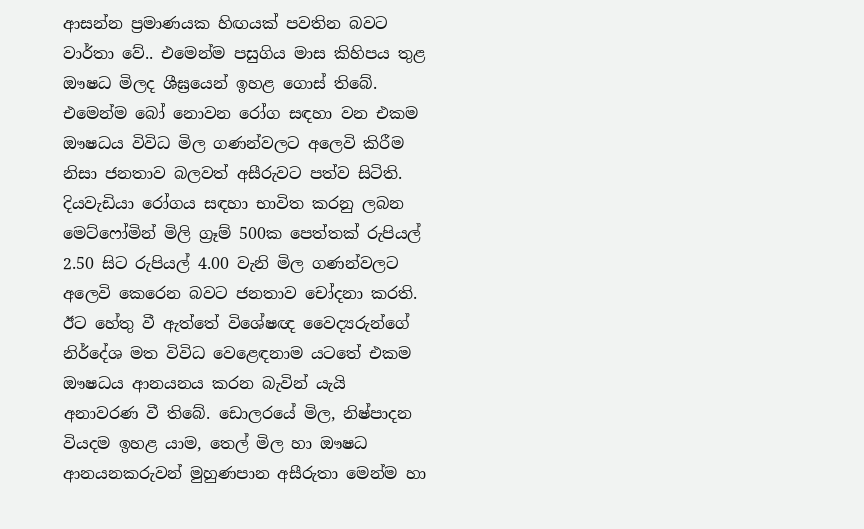ආසන්න ප්‍රමාණයක හිඟයක් පවතින බවට වාර්තා වේ.. එමෙන්ම පසුගිය මාස කිහිපය තුළ ඖෂධ මිලද ශීඝ්‍රයෙන් ඉහළ ගොස් තිබේ. එමෙන්ම බෝ නොවන රෝග සඳහා වන එකම ඖෂධය විවිධ මිල ගණන්වලට අලෙවි කිරීම නිසා ජනතාව බලවත් අසීරුවට පත්ව සිටිති. දියවැඩියා රෝගය සඳහා භාවිත කරනු ලබන මෙට්ෆෝමින් මිලි ග්‍රෑම් 500ක පෙත්තක් රුපියල් 2.50 සිට රුපියල් 4.00 වැනි මිල ගණන්වලට අලෙවි කෙරෙන බවට ජනතාව චෝදනා කරති. ඊට හේතු වී ඇත්තේ විශේෂඥ වෛද්‍යරුන්ගේ නිර්දේශ මත විවිධ වෙළෙඳනාම යටතේ එකම ඖෂධය ආනයනය කරන බැවින් යැයි අනාවරණ වී තිබේ. ඩොලරයේ මිල, නිෂ්පාදන වියදම ඉහළ යාම, තෙල් මිල හා ඖෂධ ආනයනකරුවන් මුහුණපාන අසීරුතා මෙන්ම හා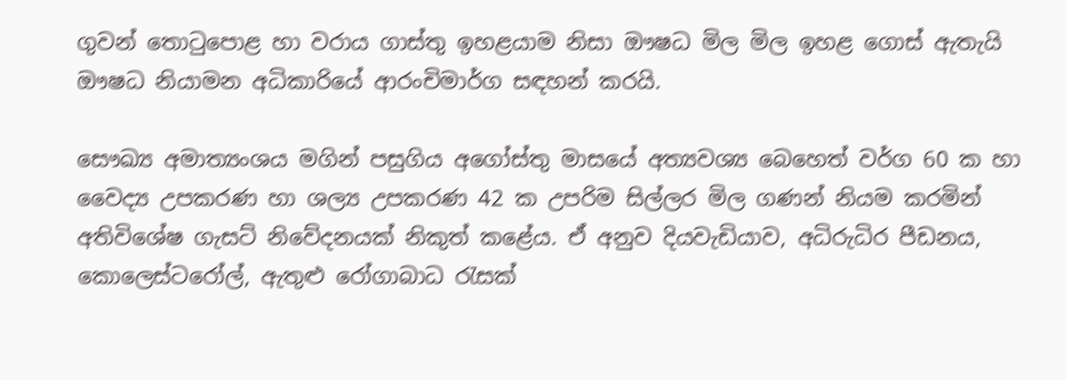ගුවන් තොටුපොළ හා වරාය ගාස්තු ඉහළයාම නිසා ඖෂධ මිල මිල ඉහළ ගොස් ඇතැයි ඖෂධ නියාමන අධිකාරියේ ආරංචිමාර්ග සඳහන් කරයි.

සෞඛ්‍ය අමාත්‍යංශය මගින් පසුගිය අගෝස්තු මාසයේ අත්‍යවශ්‍ය බෙහෙත් වර්ග 60 ක හා වෛද්‍ය උපකරණ හා ශල්‍ය උපකරණ 42 ක උපරිම සිල්ලර මිල ගණන් නියම කරමින් අතිවිශේෂ ගැසට් නිවේදනයක් නිකුත් කළේය. ඒ අනුව දියවැඩියාව, අධිරුධිර පීඩනය, කොලෙස්ටරෝල්, ඇතුළු රෝගාබාධ රැසක්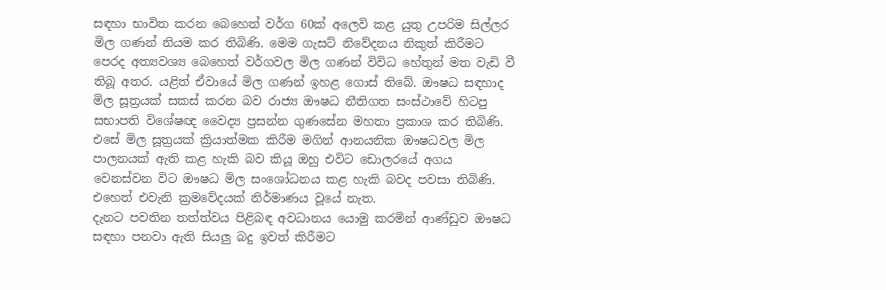සඳහා භාවිත කරන බෙහෙත් වර්ග 60ක් අලෙවි කළ යුතු උපරිම සිල්ලර මිල ගණන් නියම කර තිබිණි. මෙම ගැසට් නිවේදනය නිකුත් කිරීමට පෙරද අත්‍යවශ්‍ය බෙහෙත් වර්ගවල මිල ගණන් විවිධ හේතුන් මත වැඩි වී තිබූ අතර. යළිත් ඒවායේ මිල ගණන් ඉහළ ගොස් තිබේ. ඖෂධ සඳහාද මිල සූත්‍රයක් සකස් කරන බව රාජ්‍ය ඖෂධ නීතිගත සංස්ථාවේ හිටපු සභාපති විශේෂඥ වෛද්‍ය ප්‍රසන්න ගුණසේන මහතා ප්‍රකාශ කර තිබිණි. එසේ මිල සූත්‍රයක් ක්‍රියාත්මක කිරීම මගින් ආනයනික ඖෂධවල මිල පාලනයක් ඇති කළ හැකි බව කියූ ඔහු එවිට ඩොලරයේ අගය වෙනස්වන විට ඖෂධ මිල සංශෝධනය කළ හැකි බවද පවසා තිබිණි. එහෙත් එවැනි ක්‍රමවේදයක් නිර්මාණය වූයේ නැත.
දැනට පවතින තත්ත්වය පිළිබඳ අවධානය යොමු කරමින් ආණ්ඩුව ඖෂධ සඳහා පනවා ඇති සියලු බදු ඉවත් කිරීමට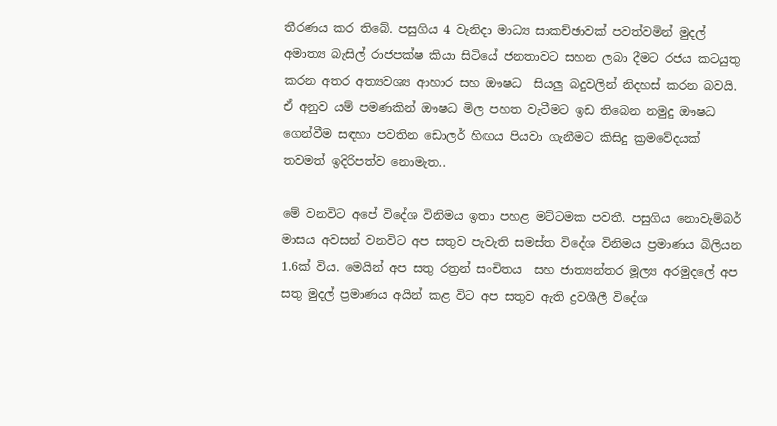තීරණය කර තිබේ. පසුගිය 4 වැනිදා මාධ්‍ය සාකච්ඡාවක් පවත්වමින් මුදල් අමාත්‍ය බැසිල් රාජපක්ෂ කියා සිටියේ ජනතාවට සහන ලබා දීමට රජය කටයුතු කරන අතර අත්‍යවශ්‍ය ආහාර සහ ඖෂධ  සියලු බදුවලින් නිදහස් කරන බවයි. ඒ අනුව යම් පමණකින් ඖෂධ මිල පහත වැටීමට ඉඩ තිබෙන නමුදු ඖෂධ ගෙන්වීම සඳහා පවතින ඩොලර් හිඟය පියවා ගැනීමට කිසිදු ක්‍රමවේදයක්  තවමත් ඉදිරිපත්ව නොමැත..

මේ වනවිට අපේ විදේශ විනිමය ඉතා පහළ මට්ටමක පවතී. පසුගිය නොවැම්බර් මාසය අවසන් වනවිට අප සතුව පැවැති සමස්ත විදේශ විනිමය ප්‍රමාණය බිලියන 1.6ක් විය. මෙයින් අප සතු රත්‍රන් සංචිතය  සහ ජාත්‍යන්තර මූල්‍ය අරමුදලේ අප සතු මුදල් ප්‍රමාණය අයින් කළ විට අප සතුව ඇති ද්‍රවශීලී විදේශ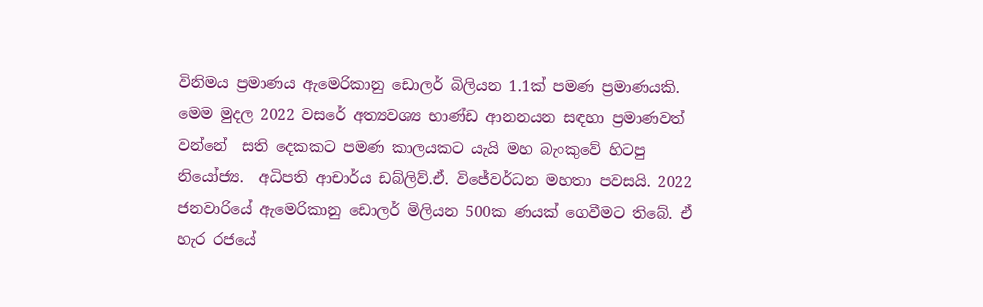විනිමය ප්‍රමාණය ඇමෙරිකානු ඩොලර් බිලියන 1.1ක් පමණ ප්‍රමාණයකි. මෙම මුදල 2022 වසරේ අත්‍යවශ්‍ය භාණ්ඩ ආනනයන සඳහා ප්‍රමාණවත් වන්නේ  සති දෙකකට පමණ කාලයකට යැයි මහ බැංකුවේ හිටපු නියෝජ්‍ය.  අධිපති ආචාර්ය ඩබ්ලිව්.ඒ. විජේවර්ධන මහතා පවසයි. 2022 ජනවාරියේ ඇමෙරිකානු ඩොලර් මිලියන 500ක ණයක් ගෙවීමට තිබේ. ඒ හැර රජයේ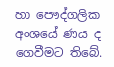හා පෞද්ගලික අංශයේ ණය ද ගෙවීමට තිබේ.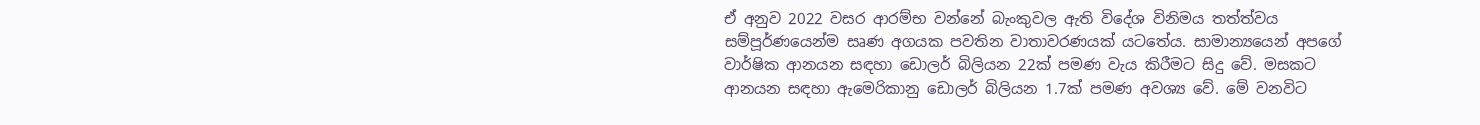ඒ අනුව 2022 වසර ආරම්භ වන්නේ බැංකුවල ඇති විදේශ විනිමය තත්ත්වය සම්පූර්ණයෙන්ම සෘණ අගයක පවතින වාතාවරණයක් යටතේය. සාමාන්‍යයෙන් අපගේ වාර්ෂික ආනයන සඳහා ඩොලර් බිලියන 22ක් පමණ වැය කිරීමට සිදු වේ. මසකට ආනයන සඳහා ඇමෙරිකානු ඩොලර් බිලියන 1.7ක් පමණ අවශ්‍ය වේ. මේ වනවිට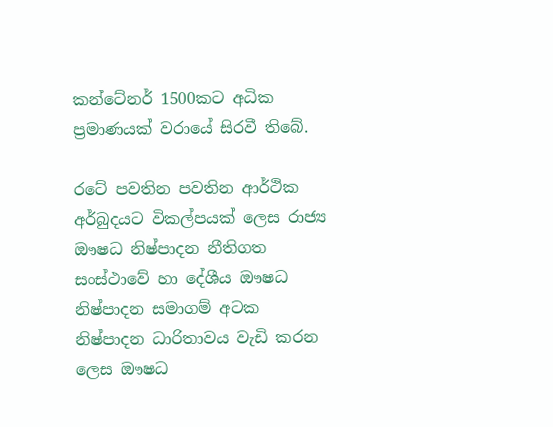කන්ටේනර් 1500කට අධික ප්‍රමාණයක් වරායේ සිරවී තිබේ.

රටේ පවතින පවතින ආර්ථික අර්බුදයට විකල්පයක් ලෙස රාජ්‍ය ඖෂධ නිෂ්පාදන නීතිගත සංස්ථාවේ හා දේශීය ඖෂධ නිෂ්පාදන සමාගම් අටක නිෂ්පාදන ධාරිතාවය වැඩි කරන ලෙස ඖෂධ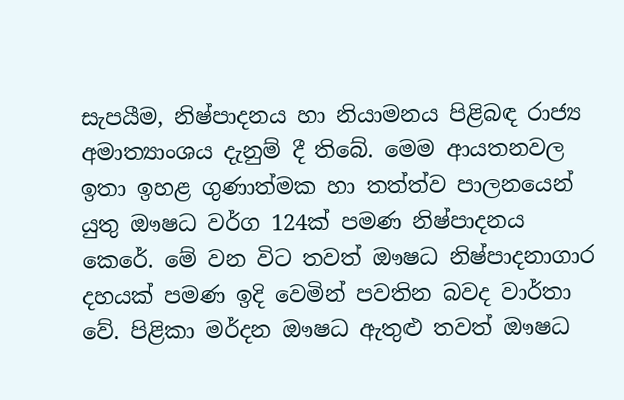සැපයීම, නිෂ්පාදනය හා නියාමනය පිළිබඳ රාජ්‍ය අමාත්‍යාංශය දැනුම් දී තිබේ. මෙම ආයතනවල ඉතා ඉහළ ගුණාත්මක හා තත්ත්ව පාලනයෙන් යුතු ඖෂධ වර්ග 124ක් පමණ නිෂ්පාදනය කෙරේ. මේ වන විට තවත් ඖෂධ නිෂ්පාදනාගාර දහයක් පමණ ඉදි වෙමින් පවතින බවද වාර්තා වේ. පිළිකා මර්දන ඖෂධ ඇතුළු තවත් ඖෂධ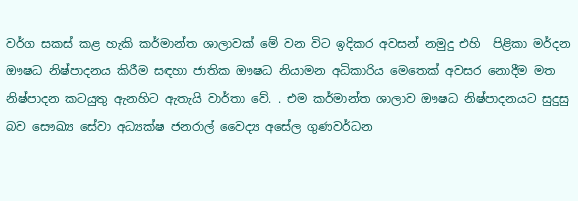වර්ග සකස් කළ හැකි කර්මාන්ත ශාලාවක් මේ වන විට ඉදිකර අවසන් නමුදු එහි  පිළිකා මර්දන ඖෂධ නිෂ්පාදනය කිරීම සඳහා ජාතික ඖෂධ නියාමන අධිකාරිය මෙතෙක් අවසර නොදීම මත නිෂ්පාදන කටයුතු ඇනහිට ඇතැයි වාර්තා වේ. . එම කර්මාන්ත ශාලාව ඖෂධ නිෂ්පාදනයට සුදුසු බව සෞඛ්‍ය සේවා අධ්‍යක්ෂ ජනරාල් වෛද්‍ය අසේල ගුණවර්ධන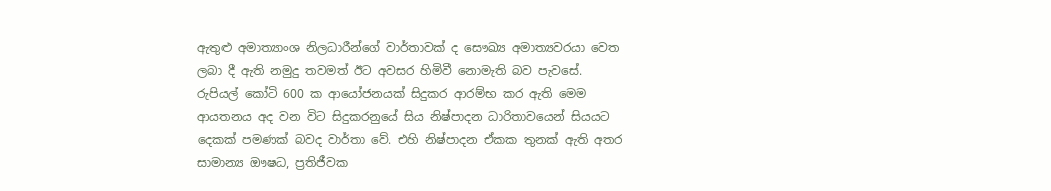ඇතුළු අමාත්‍යාංශ නිලධාරීන්ගේ වාර්තාවක් ද සෞඛ්‍ය අමාත්‍යවරයා වෙත ලබා දී ඇති නමුදු තවමත් ඊට අවසර හිමිවී නොමැති බව පැවසේ. රුපියල් කෝටි 600 ක ආයෝජනයක් සිදුකර ආරම්භ කර ඇති මෙම ආයතනය අද වන විට සිදුකරනුයේ සිය නිෂ්පාදන ධාරිතාවයෙන් සියයට දෙකක් පමණක් බවද වාර්තා වේ. එහි නිෂ්පාදන ඒකක තුනක් ඇති අතර සාමාන්‍ය ඖෂධ, ප්‍රතිජීවක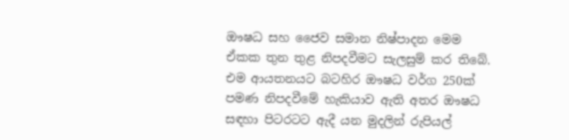ඖෂධ සහ ජෛව සමාන නිෂ්පාදන මෙම ඒකක තුන තුළ නිපදවීමට සැලසුම් කර තිබේ. එම ආයතනයට බටහිර ඖෂධ වර්ග 250ක් පමණ නිපදවීමේ හැකියාව ඇති අතර ඖෂධ සඳහා පිටරටට ඇදී යන මුදලින් රුපියල්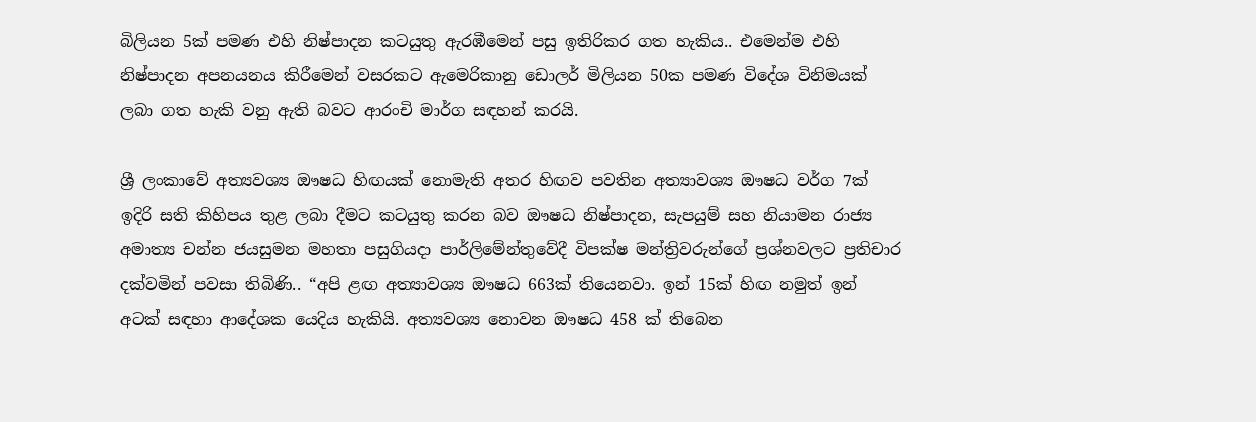බිලියන 5ක් පමණ එහි නිෂ්පාදන කටයුතු ඇරඹීමෙන් පසු ඉතිරිකර ගත හැකිය.. එමෙන්ම එහි නිෂ්පාදන අපනයනය කිරීමෙන් වසරකට ඇමෙරිකානු ඩොලර් මිලියන 50ක පමණ විදේශ විනිමයක් ලබා ගත හැකි වනු ඇති බවට ආරංචි මාර්ග සඳහන් කරයි.

ශ්‍රී ලංකාවේ අත්‍යවශ්‍ය ඖෂධ හිඟයක් නොමැති අතර හිඟව පවතින අත්‍යාවශ්‍ය ඖෂධ වර්ග 7ක් ඉදිරි සති කිහිපය තුළ ලබා දීමට කටයුතු කරන බව ඖෂධ නිෂ්පාදන, සැපයුම් සහ නියාමන රාජ්‍ය අමාත්‍ය චන්න ජයසුමන මහතා පසුගියදා පාර්ලිමේන්තුවේදී විපක්ෂ මන්ත්‍රිවරුන්ගේ ප්‍රශ්නවලට ප්‍රතිචාර දක්වමින් පවසා තිබිණි.. “අපි ළඟ අත්‍යාවශ්‍ය ඖෂධ 663ක් තියෙනවා. ඉන් 15ක් හිඟ නමුත් ඉන් අටක් සඳහා ආදේශක යෙදිය හැකියි. අත්‍යවශ්‍ය නොවන ඖෂධ 458 ක් තිබෙන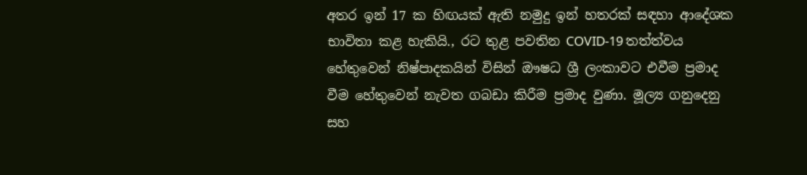අතර ඉන් 17 ක හිඟයක් ඇති නමුදු ඉන් හතරක් සඳහා ආදේශක භාවිතා කළ හැකියි., රට තුළ පවතින COVID-19 තත්ත්වය හේතුවෙන් නිෂ්පාදකයින් විසින් ඖෂධ ශ්‍රී ලංකාවට එවීම ප්‍රමාද වීම හේතුවෙන් නැවත ගබඩා කිරීම ප්‍රමාද වුණා. මූල්‍ය ගනුදෙනු සහ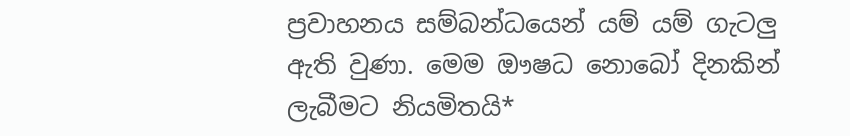ප්‍රවාහනය සම්බන්ධයෙන් යම් යම් ගැටලු ඇති වුණා. මෙම ඖෂධ නොබෝ දිනකින් ලැබීමට නියමිතයි*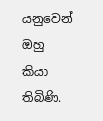යනුවෙන් ඔහු කියා තිබිණි.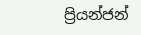ප්‍රියන්ජන්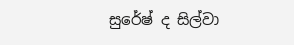සුරේෂ් ද සිල්වා